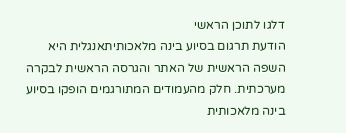דלגו לתוכן הראשי
הודעת תרגום בסיוע בינה מלאכותיתאנגלית היא השפה הראשית של האתר והגרסה הראשית לבקרה מערכתית. חלק מהעמודים המתורגמים הופקו בסיוע בינה מלאכותית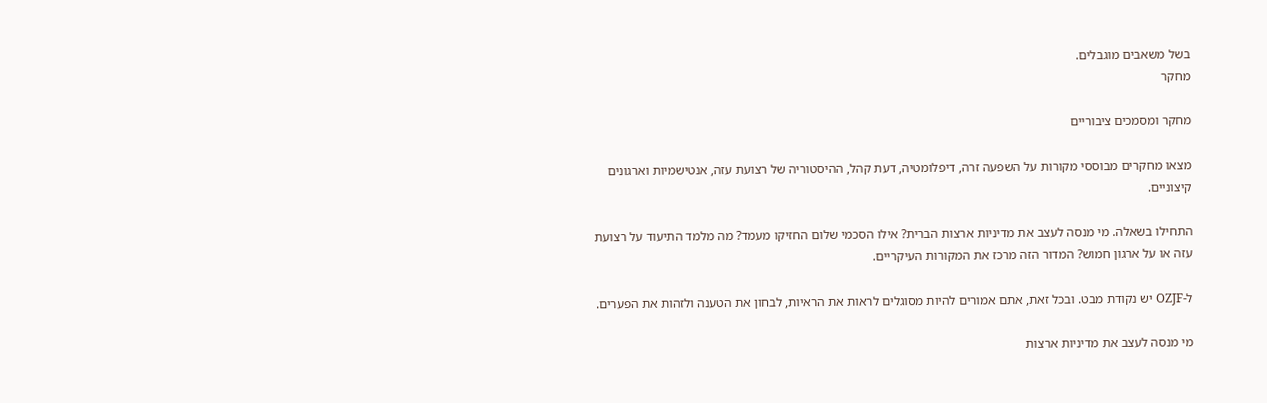בשל משאבים מוגבלים.
מחקר

מחקר ומסמכים ציבוריים

מצאו מחקרים מבוססי מקורות על השפעה זרה, דיפלומטיה, דעת קהל, ההיסטוריה של רצועת עזה, אנטישמיות וארגונים קיצוניים.

התחילו בשאלה. מי מנסה לעצב את מדיניות ארצות הברית? אילו הסכמי שלום החזיקו מעמד? מה מלמד התיעוד על רצועת עזה או על ארגון חמוש? המדור הזה מרכז את המקורות העיקריים.

ל-OZJF יש נקודת מבט. ובכל זאת, אתם אמורים להיות מסוגלים לראות את הראיות, לבחון את הטענה ולזהות את הפערים.

מי מנסה לעצב את מדיניות ארצות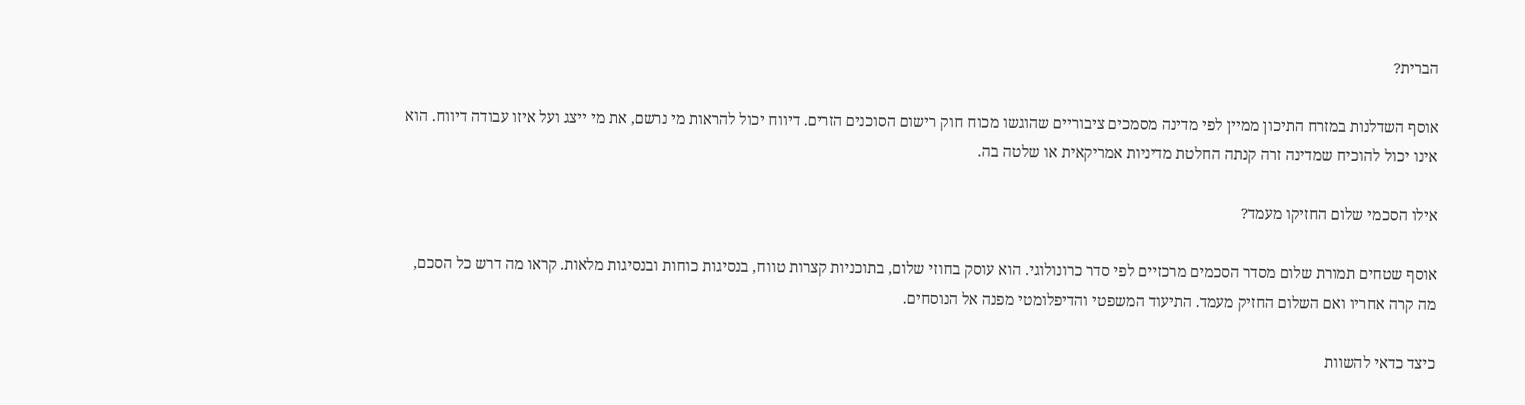הברית?

אוסף השדלנות במזרח התיכון ממיין לפי מדינה מסמכים ציבוריים שהוגשו מכוח חוק רישום הסוכנים הזרים. דיווח יכול להראות מי נרשם, את מי ייצג ועל איזו עבודה דיווח. הוא אינו יכול להוכיח שמדינה זרה קנתה החלטת מדיניות אמריקאית או שלטה בה.

אילו הסכמי שלום החזיקו מעמד?

אוסף שטחים תמורת שלום מסדר הסכמים מרכזיים לפי סדר כרונולוגי. הוא עוסק בחוזי שלום, בתוכניות קצרות טווח, בנסיגות כוחות ובנסיגות מלאות. קראו מה דרש כל הסכם, מה קרה אחריו ואם השלום החזיק מעמד. התיעוד המשפטי והדיפלומטי מפנה אל הנוסחים.

כיצד כדאי להשוות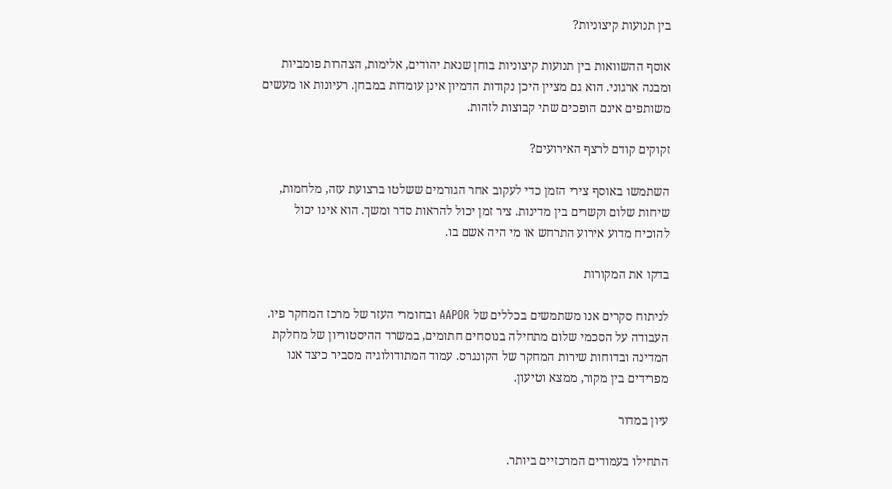בין תנועות קיצוניות?

אוסף ההשוואות בין תנועות קיצוניות בוחן שנאת יהודים, אלימות, הצהרות פומביות ומבנה ארגוני. הוא גם מציין היכן נקודות הדמיון אינן עומדות במבחן. רעיונות או מעשים משותפים אינם הופכים שתי קבוצות לזהות.

זקוקים קודם לרצף האירועים?

השתמשו באוסף צירי הזמן כדי לעקוב אחר הגורמים ששלטו ברצועת עזה, מלחמות, שיחות שלום וקשרים בין מדינות. ציר זמן יכול להראות סדר ומשך. הוא אינו יכול להוכיח מדוע אירוע התרחש או מי היה אשם בו.

בדקו את המקורות

לניתוח סקרים אנו משתמשים בכללים של AAPOR ובחומרי העזר של מרכז המחקר פיו. העבודה על הסכמי שלום מתחילה בנוסחים חתומים, במשרד ההיסטוריון של מחלקת המדינה ובדוחות שירות המחקר של הקונגרס. עמוד המתודולוגיה מסביר כיצד אנו מפרידים בין מקור, ממצא וטיעון.

עיון במדור

התחילו בעמודים המרכזיים ביותר.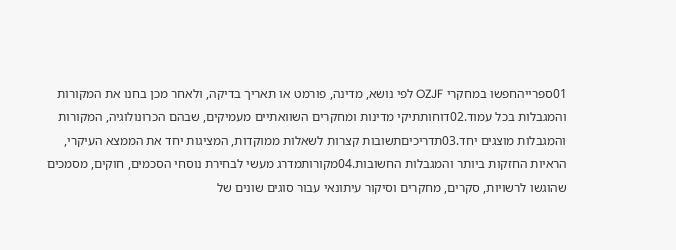01ספרייהחפשו במחקרי OZJF לפי נושא, מדינה, פורמט או תאריך בדיקה, ולאחר מכן בחנו את המקורות והמגבלות בכל עמוד.02דוחותתיקי מדינות ומחקרים השוואתיים מעמיקים, שבהם הכרונולוגיה, המקורות והמגבלות מוצגים יחד.03תדריכיםתשובות קצרות לשאלות ממוקדות, המציגות יחד את הממצא העיקרי, הראיות החזקות ביותר והמגבלות החשובות.04מקורותמדרג מעשי לבחירת נוסחי הסכמים, חוקים, מסמכים שהוגשו לרשויות, סקרים, מחקרים וסיקור עיתונאי עבור סוגים שונים של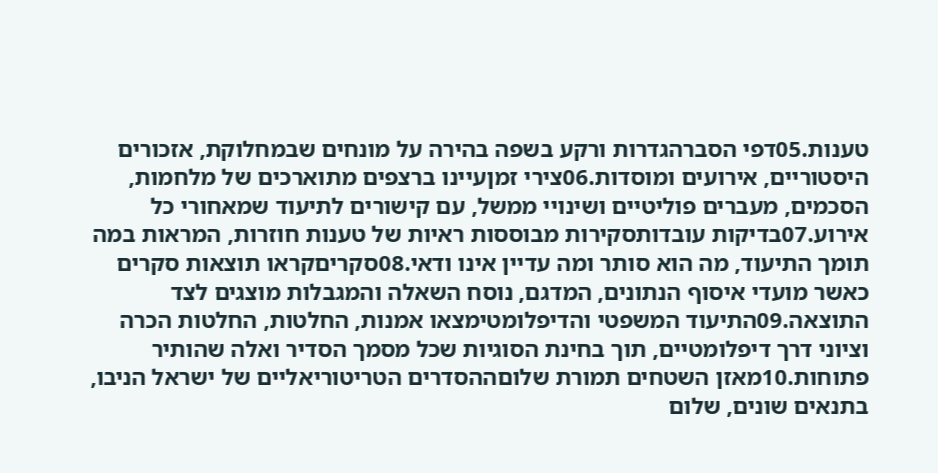טענות.05דפי הסברהגדרות ורקע בשפה בהירה על מונחים שבמחלוקת, אזכורים היסטוריים, אירועים ומוסדות.06צירי זמןעיינו ברצפים מתוארכים של מלחמות, הסכמים, מעברים פוליטיים ושינויי ממשל, עם קישורים לתיעוד שמאחורי כל אירוע.07בדיקות עובדותסקירות מבוססות ראיות של טענות חוזרות, המראות במה תומך התיעוד, מה הוא סותר ומה עדיין אינו ודאי.08סקריםקראו תוצאות סקרים כאשר מועדי איסוף הנתונים, המדגם, נוסח השאלה והמגבלות מוצגים לצד התוצאה.09התיעוד המשפטי והדיפלומטימצאו אמנות, החלטות, החלטות הכרה וציוני דרך דיפלומטיים, תוך בחינת הסוגיות שכל מסמך הסדיר ואלה שהותיר פתוחות.10מאזן השטחים תמורת שלוםההסדרים הטריטוריאליים של ישראל הניבו, בתנאים שונים, שלום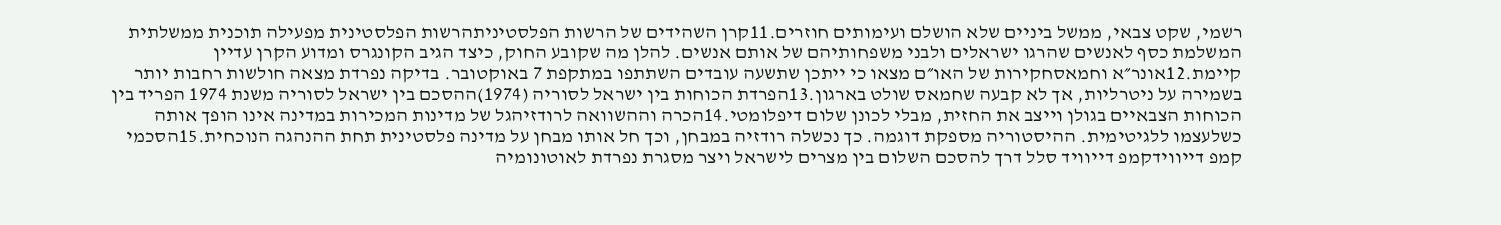רשמי, שקט צבאי, ממשל ביניים שלא הושלם ועימותים חוזרים.11קרן השהידים של הרשות הפלסטיניתהרשות הפלסטינית מפעילה תוכנית ממשלתית המשלמת כסף לאנשים שהרגו ישראלים ולבני משפחותיהם של אותם אנשים. להלן מה שקובע החוק, כיצד הגיב הקונגרס ומדוע הקרן עדיין קיימת.12אונר״א וחמאסחקירות של האו״ם מצאו כי ייתכן שתשעה עובדים השתתפו במתקפת 7 באוקטובר. בדיקה נפרדת מצאה חולשות רחבות יותר בשמירה על ניטרליות, אך לא קבעה שחמאס שולט בארגון.13הפרדת הכוחות בין ישראל לסוריה (1974)ההסכם בין ישראל לסוריה משנת 1974 הפריד בין הכוחות הצבאיים בגולן וייצב את החזית, מבלי לכונן שלום דיפלומטי.14הכרה וההשוואה לרודזיהגל של מדינות המכירות במדינה אינו הופך אותה כשלעצמו ללגיטימית. ההיסטוריה מספקת דוגמה. כך נכשלה רודזיה במבחן, וכך חל אותו מבחן על מדינה פלסטינית תחת ההנהגה הנוכחית.15הסכמי קמפ דייווידקמפ דייוויד סלל דרך להסכם השלום בין מצרים לישראל ויצר מסגרת נפרדת לאוטונומיה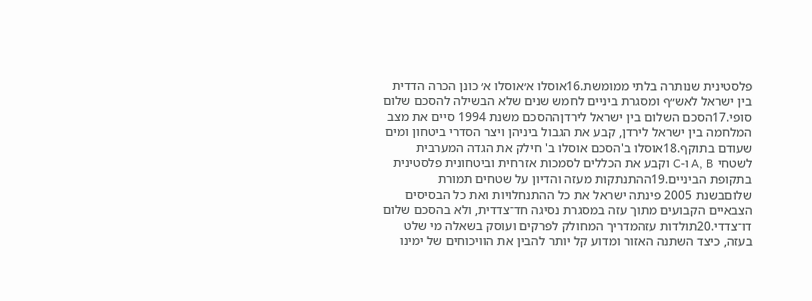פלסטינית שנותרה בלתי ממומשת.16אוסלו א׳אוסלו א׳ כונן הכרה הדדית בין ישראל לאש״ף ומסגרת ביניים לחמש שנים שלא הבשילה להסכם שלום סופי.17הסכם השלום בין ישראל לירדןההסכם משנת 1994 סיים את מצב המלחמה בין ישראל לירדן, קבע את הגבול ביניהן ויצר הסדרי ביטחון ומים שעודם בתוקף.18אוסלו ב'הסכם אוסלו ב' חילק את הגדה המערבית לשטחי A, B ו-C וקבע את הכללים לסמכות אזרחית וביטחונית פלסטינית בתקופת הביניים.19ההתנתקות מעזה והדיון על שטחים תמורת שלוםבשנת 2005 פינתה ישראל את כל ההתנחלויות ואת כל הבסיסים הצבאיים הקבועים מתוך עזה במסגרת נסיגה חד־צדדית, ולא בהסכם שלום דו־צדדי.20תולדות עזהמדריך המחולק לפרקים ועוסק בשאלה מי שלט בעזה, כיצד השתנה האזור ומדוע קל יותר להבין את הוויכוחים של ימינו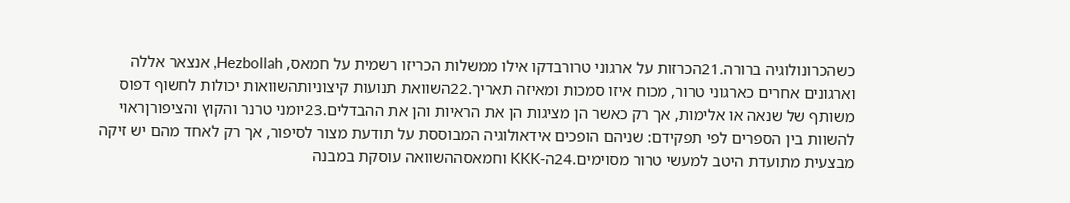כשהכרונולוגיה ברורה.21הכרזות על ארגוני טרורבדקו אילו ממשלות הכריזו רשמית על חמאס, Hezbollah, אנצאר אללה וארגונים אחרים כארגוני טרור, מכוח איזו סמכות ומאיזה תאריך.22השוואת תנועות קיצוניותהשוואות יכולות לחשוף דפוס משותף של שנאה או אלימות, אך רק כאשר הן מציגות הן את הראיות והן את ההבדלים.23יומני טרנר והקוץ והציפורןראוי להשוות בין הספרים לפי תפקידם: שניהם הופכים אידאולוגיה המבוססת על תודעת מצור לסיפור, אך רק לאחד מהם יש זיקה מבצעית מתועדת היטב למעשי טרור מסוימים.24ה-KKK וחמאסההשוואה עוסקת במבנה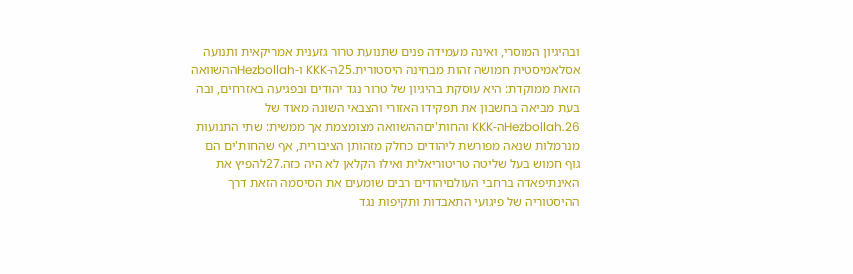ובהיגיון המוסרי, ואינה מעמידה פנים שתנועת טרור גזענית אמריקאית ותנועה אסלאמיסטית חמושה זהות מבחינה היסטורית.25ה-KKK ו-Hezbollahההשוואה הזאת ממוקדת: היא עוסקת בהיגיון של טרור נגד יהודים ובפגיעה באזרחים, ובה בעת מביאה בחשבון את תפקידו האזורי והצבאי השונה מאוד של Hezbollah.26ה-KKK והחות'יםההשוואה מצומצמת אך ממשית: שתי התנועות מנרמלות שנאה מפורשת ליהודים כחלק מזהותן הציבורית, אף שהחות'ים הם גוף חמוש בעל שליטה טריטוריאלית ואילו הקלאן לא היה כזה.27להפיץ את האינתיפאדה ברחבי העולםיהודים רבים שומעים את הסיסמה הזאת דרך ההיסטוריה של פיגועי התאבדות ותקיפות נגד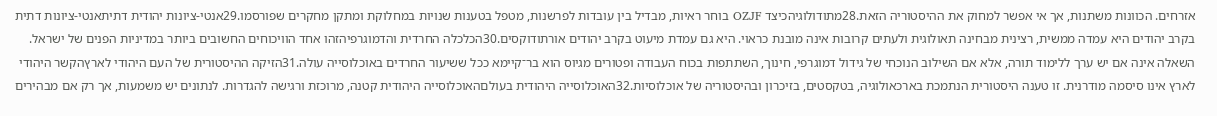אזרחים. הכוונות משתנות, אך אי אפשר למחוק את ההיסטוריה הזאת.28מתודולוגיהכיצד OZJF בוחר ראיות, מבדיל בין עובדות לפרשנות, מטפל בטענות שנויות במחלוקת ומתקן מחקרים שפורסמו.29אנטי-ציונות יהודית דתיתאנטי-ציונות דתית בקרב יהודים היא עמדה ממשית, רצינית מבחינה תאולוגית ולעתים קרובות אינה מובנת כראוי. היא גם עמדת מיעוט בקרב יהודים אורתודוקסים.30הכלכלה החרדית והדמוגרפיהזהו אחד הוויכוחים החשובים ביותר במדיניות הפנים של ישראל. השאלה אינה אם יש ערך ללימוד תורה, אלא אם השילוב הנוכחי של גידול דמוגרפי, חינוך, השתתפות בכוח העבודה ופטורים מגיוס הוא בר־קיימא ככל ששיעור החרדים באוכלוסייה עולה.31הזיקה ההיסטורית של העם היהודי לארץהקשר היהודי לארץ אינו סיסמה מודרנית. זו טענה היסטורית הנתמכת בארכאולוגיה, בטקסטים, בזיכרון ובהיסטוריה של אוכלוסיות.32האוכלוסייה היהודית בעולםהאוכלוסייה היהודית קטנה, מרוכזת ורגישה להגדרות. לנתונים יש משמעות, אך רק אם מבהירים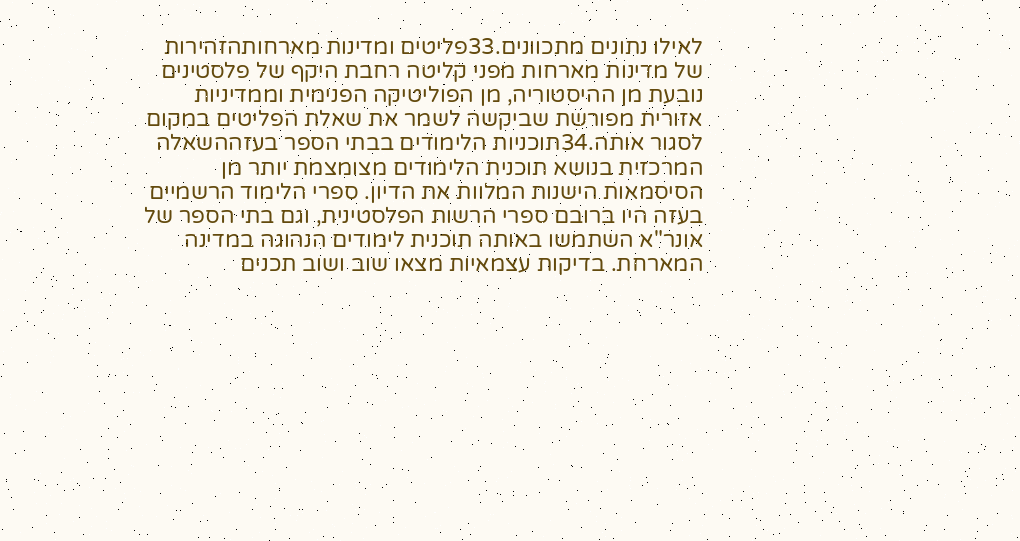לאילו נתונים מתכוונים.33פליטים ומדינות מארחותהזהירות של מדינות מארחות מפני קליטה רחבת היקף של פלסטינים נובעת מן ההיסטוריה, מן הפוליטיקה הפנימית וממדיניות אזורית מפורשת שביקשה לשמר את שאלת הפליטים במקום לסגור אותה.34תוכניות הלימודים בבתי הספר בעזההשאלה המרכזית בנושא תוכנית הלימודים מצומצמת יותר מן הסיסמאות הישנות המלוות את הדיון. ספרי הלימוד הרשמיים בעזה היו ברובם ספרי הרשות הפלסטינית, וגם בתי הספר של אונר"א השתמשו באותה תוכנית לימודים הנהוגה במדינה המארחת. בדיקות עצמאיות מצאו שוב ושוב תכנים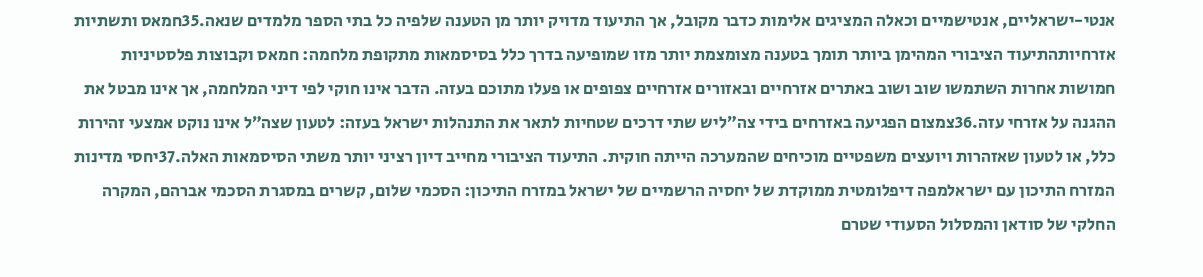אנטי-ישראליים, אנטישמיים וכאלה המציגים אלימות כדבר מקובל, אך התיעוד מדויק יותר מן הטענה שלפיה כל בתי הספר מלמדים שנאה.35חמאס ותשתיות אזרחיותהתיעוד הציבורי המהימן ביותר תומך בטענה מצומצמת יותר מזו שמופיעה בדרך כלל בסיסמאות מתקופת מלחמה: חמאס וקבוצות פלסטיניות חמושות אחרות השתמשו שוב ושוב באתרים אזרחיים ובאזורים אזרחיים צפופים או פעלו מתוכם בעזה. הדבר אינו חוקי לפי דיני המלחמה, אך אינו מבטל את ההגנה על אזרחי עזה.36צמצום הפגיעה באזרחים בידי צה״ליש שתי דרכים שטחיות לתאר את התנהלות ישראל בעזה: לטעון שצה״ל אינו נוקט אמצעי זהירות כלל, או לטעון שאזהרות ויועצים משפטיים מוכיחים שהמערכה הייתה חוקית. התיעוד הציבורי מחייב דיון רציני יותר משתי הסיסמאות האלה.37יחסי מדינות המזרח התיכון עם ישראלמפה דיפלומטית ממוקדת של יחסיה הרשמיים של ישראל במזרח התיכון: הסכמי שלום, קשרים במסגרת הסכמי אברהם, המקרה החלקי של סודאן והמסלול הסעודי שטרם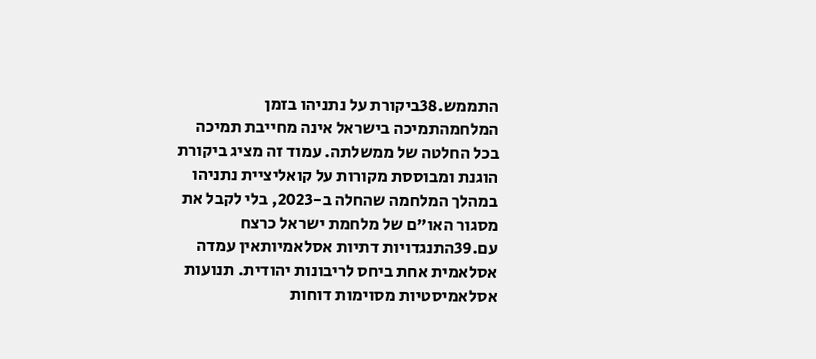התממש.38ביקורת על נתניהו בזמן המלחמהתמיכה בישראל אינה מחייבת תמיכה בכל החלטה של ממשלתה. עמוד זה מציג ביקורת הוגנת ומבוססת מקורות על קואליציית נתניהו במהלך המלחמה שהחלה ב-2023, בלי לקבל את מסגור האו"ם של מלחמת ישראל כרצח עם.39התנגדויות דתיות אסלאמיותאין עמדה אסלאמית אחת ביחס לריבונות יהודית. תנועות אסלאמיסטיות מסוימות דוחות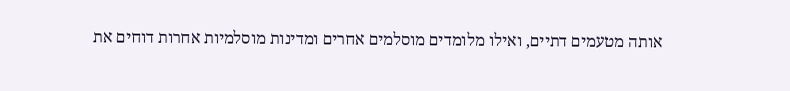אותה מטעמים דתיים, ואילו מלומדים מוסלמים אחרים ומדינות מוסלמיות אחרות דוחים את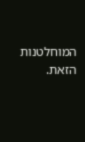המוחלטנות הזאת.